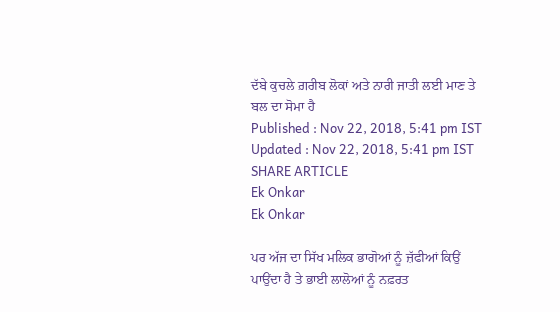ਦੱਬੇ ਕੁਚਲੇ ਗ਼ਰੀਬ ਲੋਕਾਂ ਅਤੇ ਨਾਰੀ ਜਾਤੀ ਲਈ ਮਾਣ ਤੇ ਬਲ ਦਾ ਸੋਮਾ ਹੈ
Published : Nov 22, 2018, 5:41 pm IST
Updated : Nov 22, 2018, 5:41 pm IST
SHARE ARTICLE
Ek Onkar
Ek Onkar

ਪਰ ਅੱਜ ਦਾ ਸਿੱਖ ਮਲਿਕ ਭਾਗੋਆਂ ਨੂੰ ਜ਼ੱਫੀਆਂ ਕਿਉਂ ਪਾਉਂਦਾ ਹੈ ਤੇ ਭਾਈ ਲਾਲੋਆਂ ਨੂੰ ਨਫ਼ਰਤ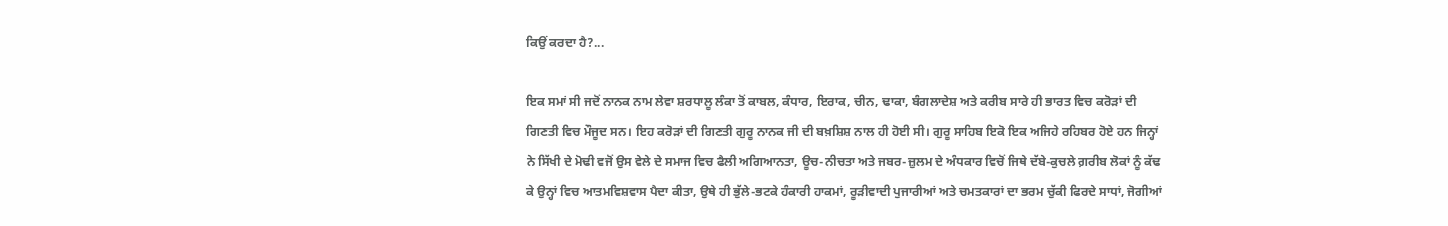ਕਿਉਂ ਕਰਦਾ ਹੈ?...

ਇਕ ਸਮਾਂ ਸੀ ਜਦੋਂ ਨਾਨਕ ਨਾਮ ਲੇਵਾ ਸ਼ਰਧਾਲੂ ਲੰਕਾ ਤੋਂ ਕਾਬਲ, ਕੰਧਾਰ, ਇਰਾਕ, ਚੀਨ, ਢਾਕਾ, ਬੰਗਲਾਦੇਸ਼ ਅਤੇ ਕਰੀਬ ਸਾਰੇ ਹੀ ਭਾਰਤ ਵਿਚ ਕਰੋੜਾਂ ਦੀ ਗਿਣਤੀ ਵਿਚ ਮੌਜੂਦ ਸਨ। ਇਹ ਕਰੋੜਾਂ ਦੀ ਗਿਣਤੀ ਗੁਰੂ ਨਾਨਕ ਜੀ ਦੀ ਬਖ਼ਸ਼ਿਸ਼ ਨਾਲ ਹੀ ਹੋਈ ਸੀ। ਗੁਰੂ ਸਾਹਿਬ ਇਕੋ ਇਕ ਅਜਿਹੇ ਰਹਿਬਰ ਹੋਏ ਹਨ ਜਿਨ੍ਹਾਂ ਨੇ ਸਿੱਖੀ ਦੇ ਮੋਢੀ ਵਜੋਂ ਉਸ ਵੇਲੇ ਦੇ ਸਮਾਜ ਵਿਚ ਫੈਲੀ ਅਗਿਆਨਤਾ, ਊਚ-ਨੀਚਤਾ ਅਤੇ ਜਬਰ-ਜ਼ੁਲਮ ਦੇ ਅੰਧਕਾਰ ਵਿਚੋਂ ਜਿਥੇ ਦੱਬੇ-ਕੁਚਲੇ ਗ਼ਰੀਬ ਲੋਕਾਂ ਨੂੰ ਕੱਢ ਕੇ ਉਨ੍ਹਾਂ ਵਿਚ ਆਤਮਵਿਸ਼ਵਾਸ ਪੈਦਾ ਕੀਤਾ, ਉਥੇ ਹੀ ਭੁੱਲੇ-ਭਟਕੇ ਹੰਕਾਰੀ ਹਾਕਮਾਂ, ਰੂੜੀਵਾਦੀ ਪੁਜਾਰੀਆਂ ਅਤੇ ਚਮਤਕਾਰਾਂ ਦਾ ਭਰਮ ਚੁੱਕੀ ਫਿਰਦੇ ਸਾਧਾਂ, ਜੋਗੀਆਂ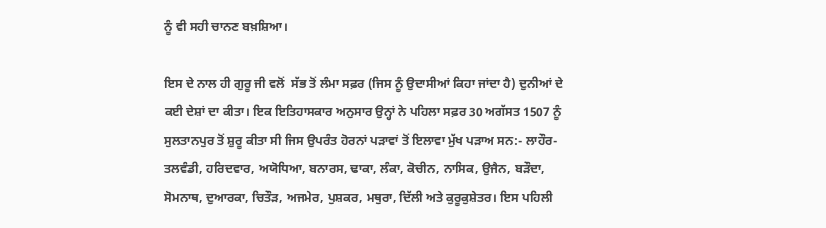ਨੂੰ ਵੀ ਸਹੀ ਚਾਨਣ ਬਖ਼ਸ਼ਿਆ।

ਇਸ ਦੇ ਨਾਲ ਹੀ ਗੁਰੂ ਜੀ ਵਲੋਂ  ਸੱਭ ਤੋਂ ਲੰਮਾ ਸਫ਼ਰ (ਜਿਸ ਨੂੰ ਉਦਾਸੀਆਂ ਕਿਹਾ ਜਾਂਦਾ ਹੈ) ਦੁਨੀਆਂ ਦੇ ਕਈ ਦੇਸ਼ਾਂ ਦਾ ਕੀਤਾ। ਇਕ ਇਤਿਹਾਸਕਾਰ ਅਨੁਸਾਰ ਉਨ੍ਹਾਂ ਨੇ ਪਹਿਲਾ ਸਫ਼ਰ 30 ਅਗੱਸਤ 1507 ਨੂੰ ਸੁਲਤਾਨਪੁਰ ਤੋਂ ਸ਼ੁਰੂ ਕੀਤਾ ਸੀ ਜਿਸ ਉਪਰੰਤ ਹੋਰਨਾਂ ਪੜਾਵਾਂ ਤੋਂ ਇਲਾਵਾ ਮੁੱਖ ਪੜਾਅ ਸਨ:- ਲਾਹੌਰ-ਤਲਵੰਡੀ, ਹਰਿਦਵਾਰ, ਅਯੋਧਿਆ, ਬਨਾਰਸ, ਢਾਕਾ, ਲੰਕਾ, ਕੋਚੀਨ, ਨਾਸਿਕ, ਉਜੈਨ, ਬੜੌਦਾ, ਸੋਮਨਾਥ, ਦੁਆਰਕਾ, ਚਿਤੌੜ, ਅਜਮੇਰ, ਪੁਸ਼ਕਰ, ਮਥੁਰਾ, ਦਿੱਲੀ ਅਤੇ ਕੁਰੂਕੁਸ਼ੇਤਰ। ਇਸ ਪਹਿਲੀ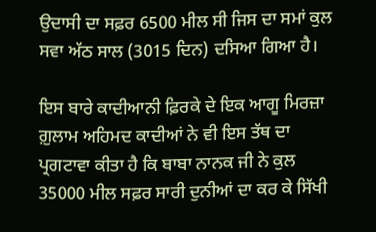ਉਦਾਸੀ ਦਾ ਸਫ਼ਰ 6500 ਮੀਲ ਸੀ ਜਿਸ ਦਾ ਸਮਾਂ ਕੁਲ ਸਵਾ ਅੱਠ ਸਾਲ (3015 ਦਿਨ) ਦਸਿਆ ਗਿਆ ਹੈ।

ਇਸ ਬਾਰੇ ਕਾਦੀਆਨੀ ਫ਼ਿਰਕੇ ਦੇ ਇਕ ਆਗੂ ਮਿਰਜ਼ਾ ਗ਼ੁਲਾਮ ਅਹਿਮਦ ਕਾਦੀਆਂ ਨੇ ਵੀ ਇਸ ਤੱਥ ਦਾ ਪ੍ਰਗਟਾਵਾ ਕੀਤਾ ਹੈ ਕਿ ਬਾਬਾ ਨਾਨਕ ਜੀ ਨੇ ਕੁਲ 35000 ਮੀਲ ਸਫ਼ਰ ਸਾਰੀ ਦੁਨੀਆਂ ਦਾ ਕਰ ਕੇ ਸਿੱਖੀ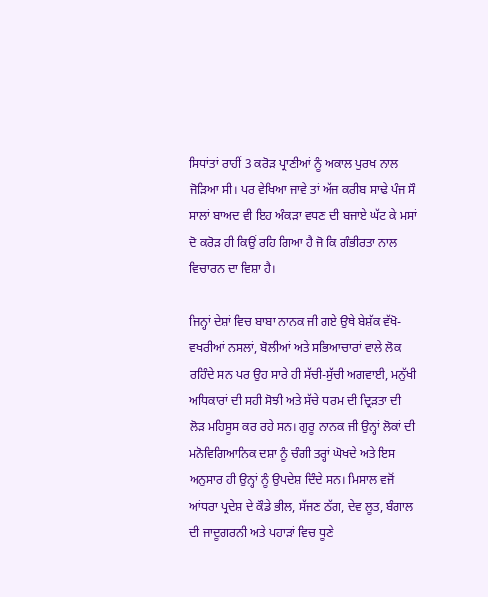ਸਿਧਾਂਤਾਂ ਰਾਹੀਂ 3 ਕਰੋੜ ਪ੍ਰਾਣੀਆਂ ਨੂੰ ਅਕਾਲ ਪੁਰਖ ਨਾਲ ਜੋੜਿਆ ਸੀ। ਪਰ ਵੇਖਿਆ ਜਾਵੇ ਤਾਂ ਅੱਜ ਕਰੀਬ ਸਾਢੇ ਪੰਜ ਸੌ ਸਾਲਾਂ ਬਾਅਦ ਵੀ ਇਹ ਅੰਕੜਾ ਵਧਣ ਦੀ ਬਜਾਏ ਘੱਟ ਕੇ ਮਸਾਂ ਦੋ ਕਰੋੜ ਹੀ ਕਿਉਂ ਰਹਿ ਗਿਆ ਹੈ ਜੋ ਕਿ ਗੰਭੀਰਤਾ ਨਾਲ ਵਿਚਾਰਨ ਦਾ ਵਿਸ਼ਾ ਹੈ।

ਜਿਨ੍ਹਾਂ ਦੇਸ਼ਾਂ ਵਿਚ ਬਾਬਾ ਨਾਨਕ ਜੀ ਗਏ ਉਥੇ ਬੇਸ਼ੱਕ ਵੱਖੋ-ਵਖਰੀਆਂ ਨਸਲਾਂ, ਬੋਲੀਆਂ ਅਤੇ ਸਭਿਆਚਾਰਾਂ ਵਾਲੇ ਲੋਕ ਰਹਿੰਦੇ ਸਨ ਪਰ ਉਹ ਸਾਰੇ ਹੀ ਸੱਚੀ-ਸੁੱਚੀ ਅਗਵਾਈ, ਮਨੁੱਖੀ ਅਧਿਕਾਰਾਂ ਦੀ ਸਹੀ ਸੋਝੀ ਅਤੇ ਸੱਚੇ ਧਰਮ ਦੀ ਦ੍ਰਿੜਤਾ ਦੀ ਲੋੜ ਮਹਿਸੂਸ ਕਰ ਰਹੇ ਸਨ। ਗੁਰੂ ਨਾਨਕ ਜੀ ਉਨ੍ਹਾਂ ਲੋਕਾਂ ਦੀ ਮਨੋਵਿਗਿਆਨਿਕ ਦਸ਼ਾ ਨੂੰ ਚੰਗੀ ਤਰ੍ਹਾਂ ਘੋਖਦੇ ਅਤੇ ਇਸ ਅਨੁਸਾਰ ਹੀ ਉਨ੍ਹਾਂ ਨੂੰ ਉਪਦੇਸ਼ ਦਿੰਦੇ ਸਨ। ਮਿਸਾਲ ਵਜੋਂ ਆਂਧਰਾ ਪ੍ਰਦੇਸ਼ ਦੇ ਕੌਡੇ ਭੀਲ, ਸੱਜਣ ਠੱਗ, ਦੇਵ ਲੂਤ, ਬੰਗਾਲ ਦੀ ਜਾਦੂਗਰਨੀ ਅਤੇ ਪਹਾੜਾਂ ਵਿਚ ਧੂਣੇ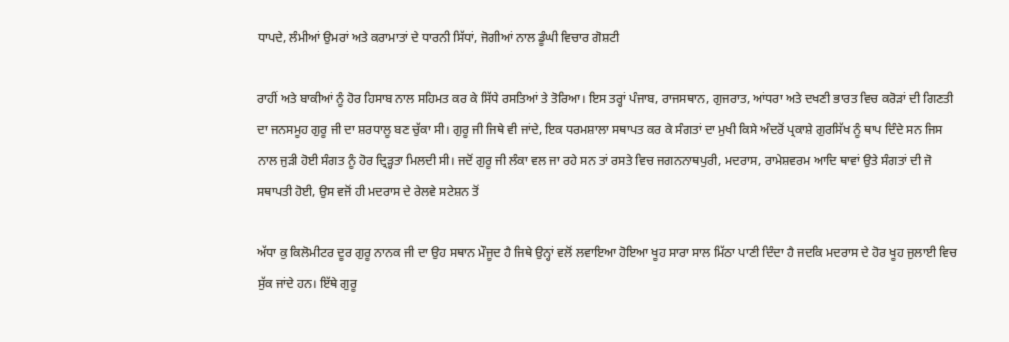ਧਾਪਦੇ, ਲੰਮੀਆਂ ਉਮਰਾਂ ਅਤੇ ਕਰਾਮਾਤਾਂ ਦੇ ਧਾਰਨੀ ਸਿੱਧਾਂ, ਜੋਗੀਆਂ ਨਾਲ ਡੂੰਘੀ ਵਿਚਾਰ ਗੋਸ਼ਟੀ

ਰਾਹੀਂ ਅਤੇ ਬਾਕੀਆਂ ਨੂੰ ਹੋਰ ਹਿਸਾਬ ਨਾਲ ਸਹਿਮਤ ਕਰ ਕੇ ਸਿੱਧੇ ਰਸਤਿਆਂ ਤੇ ਤੋਰਿਆ। ਇਸ ਤਰ੍ਹਾਂ ਪੰਜਾਬ, ਰਾਜਸਥਾਨ, ਗੁਜਰਾਤ, ਆਂਧਰਾ ਅਤੇ ਦਖਣੀ ਭਾਰਤ ਵਿਚ ਕਰੋੜਾਂ ਦੀ ਗਿਣਤੀ ਦਾ ਜਨਸਮੂਹ ਗੁਰੂ ਜੀ ਦਾ ਸ਼ਰਧਾਲੂ ਬਣ ਚੁੱਕਾ ਸੀ। ਗੁਰੂ ਜੀ ਜਿਥੇ ਵੀ ਜਾਂਦੇ, ਇਕ ਧਰਮਸ਼ਾਲਾ ਸਥਾਪਤ ਕਰ ਕੇ ਸੰਗਤਾਂ ਦਾ ਮੁਖੀ ਕਿਸੇ ਅੰਦਰੋਂ ਪ੍ਰਕਾਸ਼ੇ ਗੁਰਸਿੱਖ ਨੂੰ ਥਾਪ ਦਿੰਦੇ ਸਨ ਜਿਸ ਨਾਲ ਜੁੜੀ ਹੋਈ ਸੰਗਤ ਨੂੰ ਹੋਰ ਦ੍ਰਿੜ੍ਹਤਾ ਮਿਲਦੀ ਸੀ। ਜਦੋਂ ਗੁਰੂ ਜੀ ਲੰਕਾ ਵਲ ਜਾ ਰਹੇ ਸਨ ਤਾਂ ਰਸਤੇ ਵਿਚ ਜਗਨਨਾਥਪੁਰੀ, ਮਦਰਾਸ, ਰਾਮੇਸ਼ਵਰਮ ਆਦਿ ਥਾਵਾਂ ਉਤੇ ਸੰਗਤਾਂ ਦੀ ਜੋ ਸਥਾਪਤੀ ਹੋਈ, ਉਸ ਵਜੋਂ ਹੀ ਮਦਰਾਸ ਦੇ ਰੇਲਵੇ ਸਟੇਸ਼ਨ ਤੋਂ

ਅੱਧਾ ਕੁ ਕਿਲੋਮੀਟਰ ਦੂਰ ਗੁਰੂ ਨਾਨਕ ਜੀ ਦਾ ਉਹ ਸਥਾਨ ਮੌਜੂਦ ਹੈ ਜਿਥੇ ਉਨ੍ਹਾਂ ਵਲੋਂ ਲਵਾਇਆ ਹੋਇਆ ਖੂਹ ਸਾਰਾ ਸਾਲ ਮਿੱਠਾ ਪਾਣੀ ਦਿੰਦਾ ਹੈ ਜਦਕਿ ਮਦਰਾਸ ਦੇ ਹੋਰ ਖੂਹ ਜੁਲਾਈ ਵਿਚ ਸੁੱਕ ਜਾਂਦੇ ਹਨ। ਇੱਥੇ ਗੁਰੂ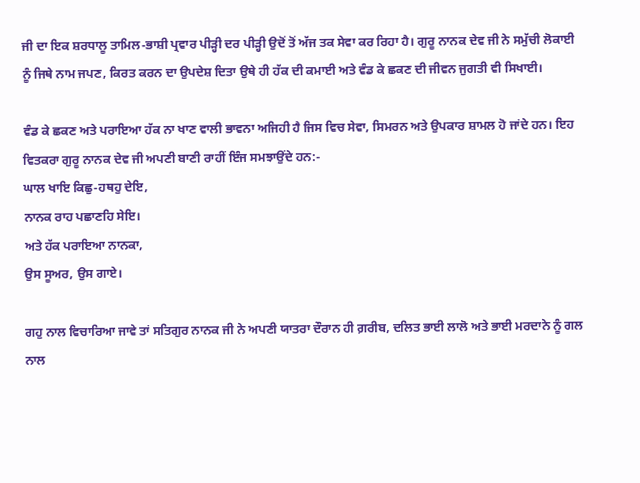ਜੀ ਦਾ ਇਕ ਸ਼ਰਧਾਲੂ ਤਾਮਿਲ-ਭਾਸ਼ੀ ਪ੍ਰਵਾਰ ਪੀੜ੍ਹੀ ਦਰ ਪੀੜ੍ਹੀ ਉਦੋਂ ਤੋਂ ਅੱਜ ਤਕ ਸੇਵਾ ਕਰ ਰਿਹਾ ਹੈ। ਗੁਰੂ ਨਾਨਕ ਦੇਵ ਜੀ ਨੇ ਸਮੁੱਚੀ ਲੋਕਾਈ ਨੂੰ ਜਿਥੇ ਨਾਮ ਜਪਣ, ਕਿਰਤ ਕਰਨ ਦਾ ਉਪਦੇਸ਼ ਦਿਤਾ ਉਥੇ ਹੀ ਹੱਕ ਦੀ ਕਮਾਈ ਅਤੇ ਵੰਡ ਕੇ ਛਕਣ ਦੀ ਜੀਵਨ ਜੁਗਤੀ ਵੀ ਸਿਖਾਈ।

ਵੰਡ ਕੇ ਛਕਣ ਅਤੇ ਪਰਾਇਆ ਹੱਕ ਨਾ ਖਾਣ ਵਾਲੀ ਭਾਵਨਾ ਅਜਿਹੀ ਹੈ ਜਿਸ ਵਿਚ ਸੇਵਾ, ਸਿਮਰਨ ਅਤੇ ਉਪਕਾਰ ਸ਼ਾਮਲ ਹੋ ਜਾਂਦੇ ਹਨ। ਇਹ ਵਿਤਕਰਾ ਗੁਰੂ ਨਾਨਕ ਦੇਵ ਜੀ ਅਪਣੀ ਬਾਣੀ ਰਾਹੀਂ ਇੰਜ ਸਮਝਾਉਂਦੇ ਹਨ:-
ਘਾਲ ਖਾਇ ਕਿਛੁ-ਹਥਹੁ ਦੇਇ,
ਨਾਨਕ ਰਾਹ ਪਛਾਣਹਿ ਸੇਇ।
ਅਤੇ ਹੱਕ ਪਰਾਇਆ ਨਾਨਕਾ,
ਉਸ ਸੂਅਰ, ਉਸ ਗਾਏ।

ਗਹੁ ਨਾਲ ਵਿਚਾਰਿਆ ਜਾਵੇ ਤਾਂ ਸਤਿਗੁਰ ਨਾਨਕ ਜੀ ਨੇ ਅਪਣੀ ਯਾਤਰਾ ਦੌਰਾਨ ਹੀ ਗ਼ਰੀਬ, ਦਲਿਤ ਭਾਈ ਲਾਲੋ ਅਤੇ ਭਾਈ ਮਰਦਾਨੇ ਨੂੰ ਗਲ ਨਾਲ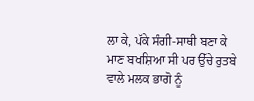ਲਾ ਕੇ, ਪੱਕੇ ਸੰਗੀ-ਸਾਥੀ ਬਣਾ ਕੇ ਮਾਣ ਬਖਸ਼ਿਆ ਸੀ ਪਰ ਉੱਚੇ ਰੁਤਬੇ ਵਾਲੇ ਮਲਕ ਭਾਗੋ ਨੂੰ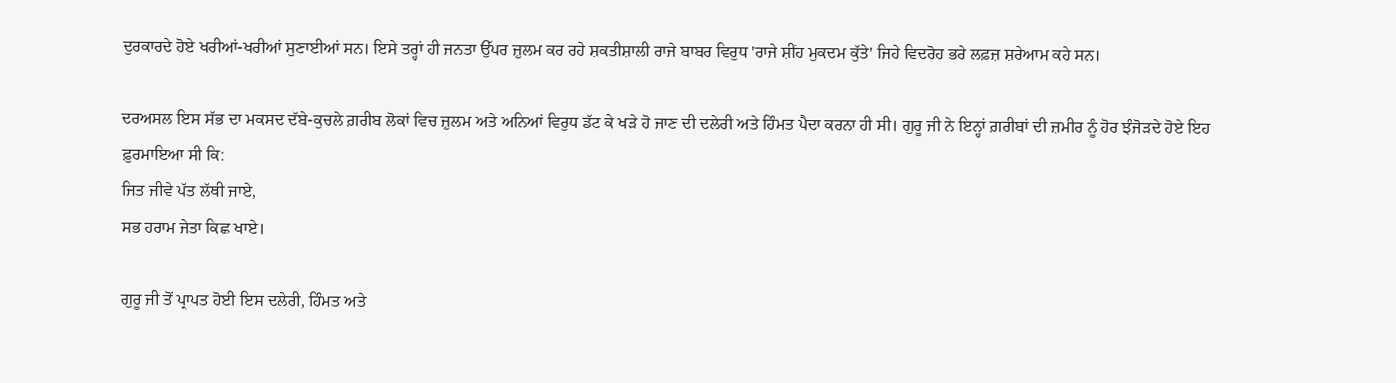ਦੁਰਕਾਰਦੇ ਹੋਏ ਖਰੀਆਂ-ਖਰੀਆਂ ਸੁਣਾਈਆਂ ਸਨ। ਇਸੇ ਤਰ੍ਹਾਂ ਹੀ ਜਨਤਾ ਉੱਪਰ ਜ਼ੁਲਮ ਕਰ ਰਹੇ ਸ਼ਕਤੀਸ਼ਾਲੀ ਰਾਜੇ ਬਾਬਰ ਵਿਰੁਧ 'ਰਾਜੇ ਸ਼ੀਂਹ ਮੁਕਦਮ ਕੁੱਤੇ' ਜਿਹੇ ਵਿਦਰੋਹ ਭਰੇ ਲਫ਼ਜ਼ ਸ਼ਰੇਆਮ ਕਹੇ ਸਨ।

ਦਰਅਸਲ ਇਸ ਸੱਭ ਦਾ ਮਕਸਦ ਦੱਬੇ-ਕੁਚਲੇ ਗ਼ਰੀਬ ਲੋਕਾਂ ਵਿਚ ਜ਼ੁਲਮ ਅਤੇ ਅਨਿਆਂ ਵਿਰੁਧ ਡੱਟ ਕੇ ਖੜੇ ਹੋ ਜਾਣ ਦੀ ਦਲੇਰੀ ਅਤੇ ਹਿੰਮਤ ਪੈਦਾ ਕਰਨਾ ਹੀ ਸੀ। ਗੁਰੂ ਜੀ ਨੇ ਇਨ੍ਹਾਂ ਗ਼ਰੀਬਾਂ ਦੀ ਜ਼ਮੀਰ ਨੂੰ ਹੋਰ ਝੰਜੋੜਦੇ ਹੋਏ ਇਹ ਫ਼ੁਰਮਾਇਆ ਸੀ ਕਿ:
ਜਿਤ ਜੀਵੇ ਪੱਤ ਲੱਥੀ ਜਾਏ,
ਸਭ ਹਰਾਮ ਜੇਤਾ ਕਿਛ ਖਾਏ।

ਗੁਰੂ ਜੀ ਤੋਂ ਪ੍ਰਾਪਤ ਹੋਈ ਇਸ ਦਲੇਰੀ, ਹਿੰਮਤ ਅਤੇ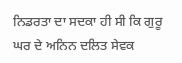ਨਿਡਰਤਾ ਦਾ ਸਦਕਾ ਹੀ ਸੀ ਕਿ ਗੁਰੂ ਘਰ ਦੇ ਅਨਿਨ ਦਲਿਤ ਸੇਵਕ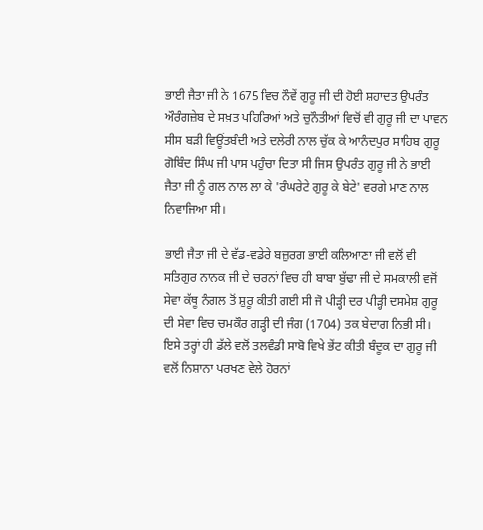ਭਾਈ ਜੈਤਾ ਜੀ ਨੇ 1675 ਵਿਚ ਨੌਵੇਂ ਗੁਰੂ ਜੀ ਦੀ ਹੋਈ ਸ਼ਹਾਦਤ ਉਪਰੰਤ ਔਰੰਗਜ਼ੇਬ ਦੇ ਸਖ਼ਤ ਪਹਿਰਿਆਂ ਅਤੇ ਚੁਨੌਤੀਆਂ ਵਿਚੋਂ ਵੀ ਗੁਰੂ ਜੀ ਦਾ ਪਾਵਨ ਸੀਸ ਬੜੀ ਵਿਊਂਤਬੰਦੀ ਅਤੇ ਦਲੇਰੀ ਨਾਲ ਚੁੱਕ ਕੇ ਆਨੰਦਪੁਰ ਸਾਹਿਬ ਗੁਰੂ ਗੋਬਿੰਦ ਸਿੰਘ ਜੀ ਪਾਸ ਪਹੁੰਚਾ ਦਿਤਾ ਸੀ ਜਿਸ ਉਪਰੰਤ ਗੁਰੂ ਜੀ ਨੇ ਭਾਈ ਜੈਤਾ ਜੀ ਨੂੰ ਗਲ ਨਾਲ ਲਾ ਕੇ 'ਰੰਘਰੇਟੇ ਗੁਰੂ ਕੇ ਬੇਟੇ' ਵਰਗੇ ਮਾਣ ਨਾਲ ਨਿਵਾਜਿਆ ਸੀ।

ਭਾਈ ਜੈਤਾ ਜੀ ਦੇ ਵੱਡ-ਵਡੇਰੇ ਬਜ਼ੁਰਗ ਭਾਈ ਕਲਿਆਣਾ ਜੀ ਵਲੋਂ ਵੀ ਸਤਿਗੁਰ ਨਾਨਕ ਜੀ ਦੇ ਚਰਨਾਂ ਵਿਚ ਹੀ ਬਾਬਾ ਬੁੱਢਾ ਜੀ ਦੇ ਸਮਕਾਲੀ ਵਜੋਂ ਸੇਵਾ ਕੱਥੂ ਨੰਗਲ ਤੋਂ ਸ਼ੁਰੂ ਕੀਤੀ ਗਈ ਸੀ ਜੋ ਪੀੜ੍ਹੀ ਦਰ ਪੀੜ੍ਹੀ ਦਸਮੇਸ਼ ਗੁਰੂ ਦੀ ਸੇਵਾ ਵਿਚ ਚਮਕੌਰ ਗੜ੍ਹੀ ਦੀ ਜੰਗ (1704) ਤਕ ਬੇਦਾਗ ਨਿਭੀ ਸੀ। ਇਸੇ ਤਰ੍ਹਾਂ ਹੀ ਡੱਲੇ ਵਲੋਂ ਤਲਵੰਡੀ ਸਾਬੋ ਵਿਖੇ ਭੇਂਟ ਕੀਤੀ ਬੰਦੂਕ ਦਾ ਗੁਰੂ ਜੀ ਵਲੋਂ ਨਿਸ਼ਾਨਾ ਪਰਖਣ ਵੇਲੇ ਹੋਰਨਾਂ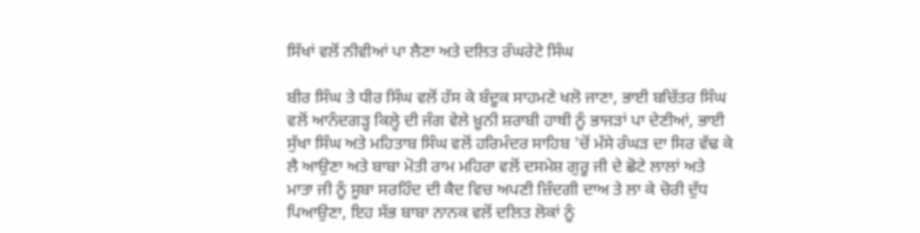ਸਿੱਖਾਂ ਵਲੋਂ ਨੀਵੀਆਂ ਪਾ ਲੈਣਾ ਅਤੇ ਦਲਿਤ ਰੰਘਰੇਟੇ ਸਿੰਘ

ਬੀਰ ਸਿੰਘ ਤੇ ਧੀਰ ਸਿੰਘ ਵਲੋਂ ਹੱਸ ਕੇ ਬੰਦੂਕ ਸਾਹਮਣੇ ਖਲੋ ਜਾਣਾ, ਭਾਈ ਬਚਿੱਤਰ ਸਿੰਘ ਵਲੋਂ ਆਨੰਦਗੜ੍ਹ ਕਿਲ੍ਹੇ ਦੀ ਜੰਗ ਵੇਲੇ ਖ਼ੂਨੀ ਸ਼ਰਾਬੀ ਹਾਥੀ ਨੂੰ ਭਾਜੜਾਂ ਪਾ ਦੇਣੀਆਂ, ਭਾਈ ਸੁੱਖਾ ਸਿੰਘ ਅਤੇ ਮਹਿਤਾਬ ਸਿੰਘ ਵਲੋਂ ਹਰਿਮੰਦਰ ਸਾਹਿਬ 'ਚੋਂ ਮੱਸੇ ਰੰਘੜ ਦਾ ਸਿਰ ਵੱਢ ਕੇ ਲੈ ਆਉਣਾ ਅਤੇ ਬਾਬਾ ਮੋਤੀ ਰਾਮ ਮਹਿਰਾ ਵਲੋਂ ਦਸਮੇਸ਼ ਗੁਰੂ ਜੀ ਦੇ ਛੋਟੇ ਲਾਲਾਂ ਅਤੇ ਮਾਤਾ ਜੀ ਨੂੰ ਸੂਬਾ ਸਰਹਿੰਦ ਦੀ ਕੈਦ ਵਿਚ ਅਪਣੀ ਜ਼ਿੰਦਗੀ ਦਾਅ ਤੇ ਲਾ ਕੇ ਚੋਰੀ ਦੁੱਧ ਪਿਆਉਣਾ, ਇਹ ਸੱਭ ਬਾਬਾ ਨਾਨਕ ਵਲੋਂ ਦਲਿਤ ਲੋਕਾਂ ਨੂੰ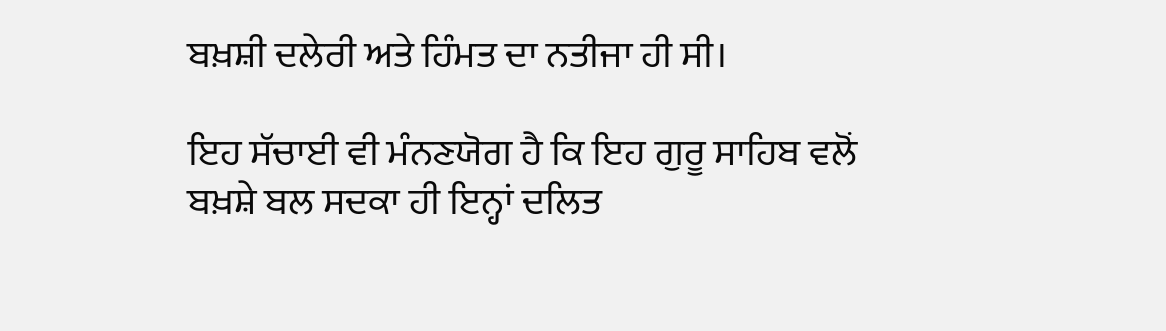ਬਖ਼ਸ਼ੀ ਦਲੇਰੀ ਅਤੇ ਹਿੰਮਤ ਦਾ ਨਤੀਜਾ ਹੀ ਸੀ।

ਇਹ ਸੱਚਾਈ ਵੀ ਮੰਨਣਯੋਗ ਹੈ ਕਿ ਇਹ ਗੁਰੂ ਸਾਹਿਬ ਵਲੋਂ ਬਖ਼ਸ਼ੇ ਬਲ ਸਦਕਾ ਹੀ ਇਨ੍ਹਾਂ ਦਲਿਤ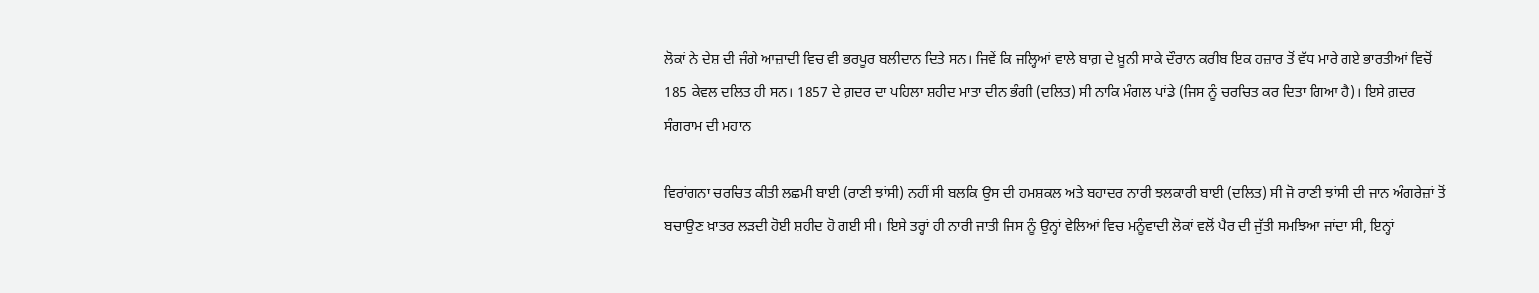ਲੋਕਾਂ ਨੇ ਦੇਸ਼ ਦੀ ਜੰਗੇ ਆਜ਼ਾਦੀ ਵਿਚ ਵੀ ਭਰਪੂਰ ਬਲੀਦਾਨ ਦਿਤੇ ਸਨ। ਜਿਵੇਂ ਕਿ ਜਲ੍ਹਿਆਂ ਵਾਲੇ ਬਾਗ਼ ਦੇ ਖ਼ੂਨੀ ਸਾਕੇ ਦੌਰਾਨ ਕਰੀਬ ਇਕ ਹਜ਼ਾਰ ਤੋਂ ਵੱਧ ਮਾਰੇ ਗਏ ਭਾਰਤੀਆਂ ਵਿਚੋਂ 185 ਕੇਵਲ ਦਲਿਤ ਹੀ ਸਨ। 1857 ਦੇ ਗ਼ਦਰ ਦਾ ਪਹਿਲਾ ਸ਼ਹੀਦ ਮਾਤਾ ਦੀਨ ਭੰਗੀ (ਦਲਿਤ) ਸੀ ਨਾਕਿ ਮੰਗਲ ਪਾਂਡੇ (ਜਿਸ ਨੂੰ ਚਰਚਿਤ ਕਰ ਦਿਤਾ ਗਿਆ ਹੈ)। ਇਸੇ ਗ਼ਦਰ ਸੰਗਰਾਮ ਦੀ ਮਹਾਨ

ਵਿਰਾਂਗਨਾ ਚਰਚਿਤ ਕੀਤੀ ਲਛਮੀ ਬਾਈ (ਰਾਣੀ ਝਾਂਸੀ) ਨਹੀਂ ਸੀ ਬਲਕਿ ਉਸ ਦੀ ਹਮਸ਼ਕਲ ਅਤੇ ਬਹਾਦਰ ਨਾਰੀ ਝਲਕਾਰੀ ਬਾਈ (ਦਲਿਤ) ਸੀ ਜੋ ਰਾਣੀ ਝਾਂਸੀ ਦੀ ਜਾਨ ਅੰਗਰੇਜ਼ਾਂ ਤੋਂ ਬਚਾਉਣ ਖ਼ਾਤਰ ਲੜਦੀ ਹੋਈ ਸ਼ਹੀਦ ਹੋ ਗਈ ਸੀ। ਇਸੇ ਤਰ੍ਹਾਂ ਹੀ ਨਾਰੀ ਜਾਤੀ ਜਿਸ ਨੂੰ ਉਨ੍ਹਾਂ ਵੇਲਿਆਂ ਵਿਚ ਮਨੂੰਵਾਦੀ ਲੋਕਾਂ ਵਲੋਂ ਪੈਰ ਦੀ ਜੁੱਤੀ ਸਮਝਿਆ ਜਾਂਦਾ ਸੀ, ਇਨ੍ਹਾਂ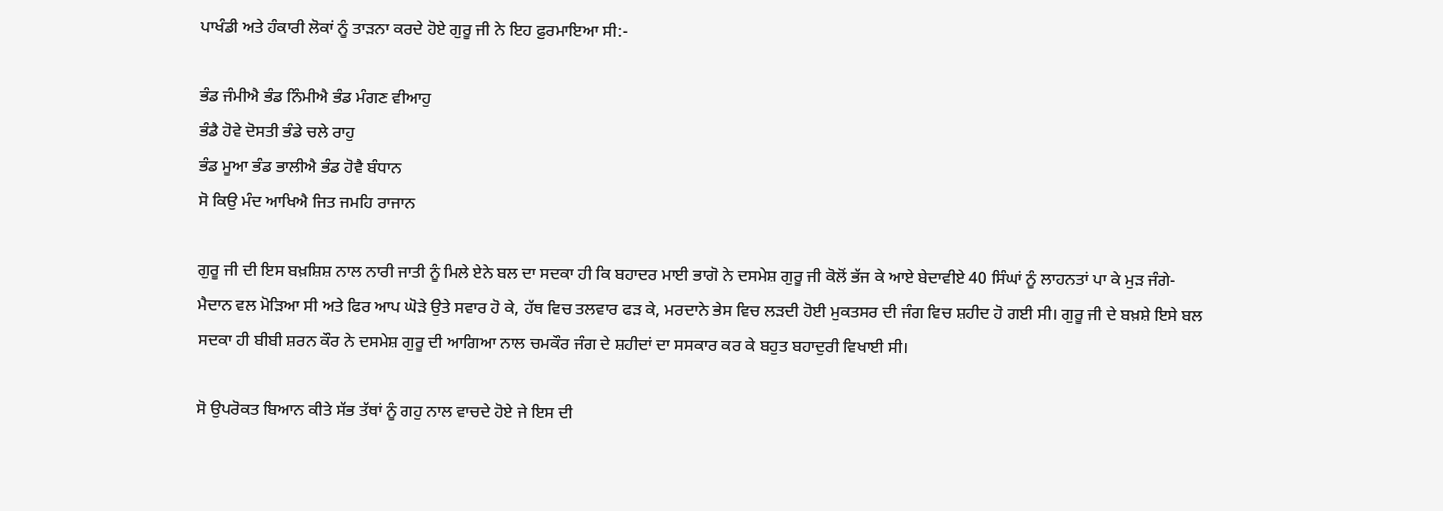ਪਾਖੰਡੀ ਅਤੇ ਹੰਕਾਰੀ ਲੋਕਾਂ ਨੂੰ ਤਾੜਨਾ ਕਰਦੇ ਹੋਏ ਗੁਰੂ ਜੀ ਨੇ ਇਹ ਫ਼ੁਰਮਾਇਆ ਸੀ:-

ਭੰਡ ਜੰਮੀਐ ਭੰਡ ਨਿੰਮੀਐ ਭੰਡ ਮੰਗਣ ਵੀਆਹੁ
ਭੰਡੈ ਹੋਵੇ ਦੋਸਤੀ ਭੰਡੇ ਚਲੇ ਰਾਹੁ
ਭੰਡ ਮੂਆ ਭੰਡ ਭਾਲੀਐ ਭੰਡ ਹੋਵੈ ਬੰਧਾਨ
ਸੋ ਕਿਉ ਮੰਦ ਆਖਿਐ ਜਿਤ ਜਮਹਿ ਰਾਜਾਨ

ਗੁਰੂ ਜੀ ਦੀ ਇਸ ਬਖ਼ਸ਼ਿਸ਼ ਨਾਲ ਨਾਰੀ ਜਾਤੀ ਨੂੰ ਮਿਲੇ ਏਨੇ ਬਲ ਦਾ ਸਦਕਾ ਹੀ ਕਿ ਬਹਾਦਰ ਮਾਈ ਭਾਗੋ ਨੇ ਦਸਮੇਸ਼ ਗੁਰੂ ਜੀ ਕੋਲੋਂ ਭੱਜ ਕੇ ਆਏ ਬੇਦਾਵੀਏ 40 ਸਿੰਘਾਂ ਨੂੰ ਲਾਹਨਤਾਂ ਪਾ ਕੇ ਮੁੜ ਜੰਗੇ-ਮੈਦਾਨ ਵਲ ਮੋੜਿਆ ਸੀ ਅਤੇ ਫਿਰ ਆਪ ਘੋੜੇ ਉਤੇ ਸਵਾਰ ਹੋ ਕੇ, ਹੱਥ ਵਿਚ ਤਲਵਾਰ ਫੜ ਕੇ, ਮਰਦਾਨੇ ਭੇਸ ਵਿਚ ਲੜਦੀ ਹੋਈ ਮੁਕਤਸਰ ਦੀ ਜੰਗ ਵਿਚ ਸ਼ਹੀਦ ਹੋ ਗਈ ਸੀ। ਗੁਰੂ ਜੀ ਦੇ ਬਖ਼ਸ਼ੇ ਇਸੇ ਬਲ ਸਦਕਾ ਹੀ ਬੀਬੀ ਸ਼ਰਨ ਕੌਰ ਨੇ ਦਸਮੇਸ਼ ਗੁਰੂ ਦੀ ਆਗਿਆ ਨਾਲ ਚਮਕੌਰ ਜੰਗ ਦੇ ਸ਼ਹੀਦਾਂ ਦਾ ਸਸਕਾਰ ਕਰ ਕੇ ਬਹੁਤ ਬਹਾਦੁਰੀ ਵਿਖਾਈ ਸੀ।

ਸੋ ਉਪਰੋਕਤ ਬਿਆਨ ਕੀਤੇ ਸੱਭ ਤੱਥਾਂ ਨੂੰ ਗਹੁ ਨਾਲ ਵਾਚਦੇ ਹੋਏ ਜੇ ਇਸ ਦੀ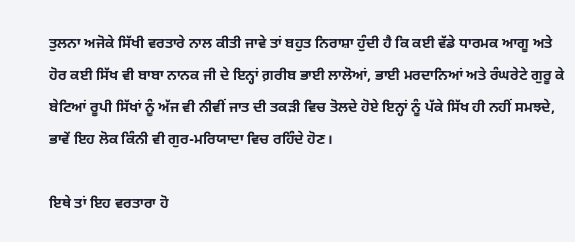ਤੁਲਨਾ ਅਜੋਕੇ ਸਿੱਖੀ ਵਰਤਾਰੇ ਨਾਲ ਕੀਤੀ ਜਾਵੇ ਤਾਂ ਬਹੁਤ ਨਿਰਾਸ਼ਾ ਹੁੰਦੀ ਹੈ ਕਿ ਕਈ ਵੱਡੇ ਧਾਰਮਕ ਆਗੂ ਅਤੇ ਹੋਰ ਕਈ ਸਿੱਖ ਵੀ ਬਾਬਾ ਨਾਨਕ ਜੀ ਦੇ ਇਨ੍ਹਾਂ ਗ਼ਰੀਬ ਭਾਈ ਲਾਲੋਆਂ, ਭਾਈ ਮਰਦਾਨਿਆਂ ਅਤੇ ਰੰਘਰੇਟੇ ਗੁਰੂ ਕੇ ਬੇਟਿਆਂ ਰੂਪੀ ਸਿੱਖਾਂ ਨੂੰ ਅੱਜ ਵੀ ਨੀਵੀਂ ਜਾਤ ਦੀ ਤਕੜੀ ਵਿਚ ਤੋਲਦੇ ਹੋਏ ਇਨ੍ਹਾਂ ਨੂੰ ਪੱਕੇ ਸਿੱਖ ਹੀ ਨਹੀਂ ਸਮਝਦੇ, ਭਾਵੇਂ ਇਹ ਲੋਕ ਕਿੰਨੀ ਵੀ ਗੁਰ-ਮਰਿਯਾਦਾ ਵਿਚ ਰਹਿੰਦੇ ਹੋਣ।

ਇਥੇ ਤਾਂ ਇਹ ਵਰਤਾਰਾ ਹੋ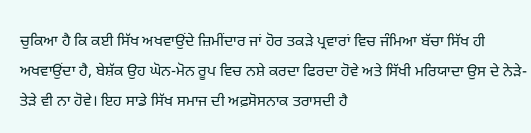ਚੁਕਿਆ ਹੈ ਕਿ ਕਈ ਸਿੱਖ ਅਖਵਾਉਂਦੇ ਜ਼ਿਮੀਂਦਾਰ ਜਾਂ ਹੋਰ ਤਕੜੇ ਪ੍ਰਵਾਰਾਂ ਵਿਚ ਜੰਮਿਆ ਬੱਚਾ ਸਿੱਖ ਹੀ ਅਖਵਾਉਂਦਾ ਹੈ, ਬੇਸ਼ੱਕ ਉਹ ਘੋਨ-ਮੋਨ ਰੂਪ ਵਿਚ ਨਸ਼ੇ ਕਰਦਾ ਫਿਰਦਾ ਹੋਵੇ ਅਤੇ ਸਿੱਖੀ ਮਰਿਯਾਦਾ ਉਸ ਦੇ ਨੇੜੇ-ਤੇੜੇ ਵੀ ਨਾ ਹੋਵੇ। ਇਹ ਸਾਡੇ ਸਿੱਖ ਸਮਾਜ ਦੀ ਅਫ਼ਸੋਸਨਾਕ ਤਰਾਸਦੀ ਹੈ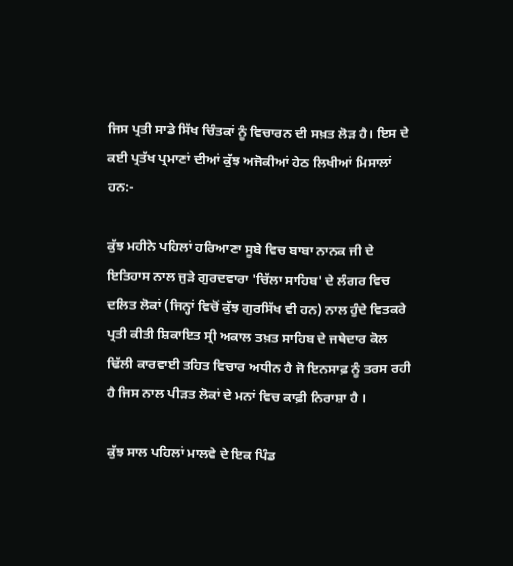ਜਿਸ ਪ੍ਰਤੀ ਸਾਡੇ ਸਿੱਖ ਚਿੰਤਕਾਂ ਨੂੰ ਵਿਚਾਰਨ ਦੀ ਸਖ਼ਤ ਲੋੜ ਹੈ। ਇਸ ਦੇ ਕਈ ਪ੍ਰਤੱਖ ਪ੍ਰਮਾਣਾਂ ਦੀਆਂ ਕੁੱਝ ਅਜੋਕੀਆਂ ਹੇਠ ਲਿਖੀਆਂ ਮਿਸਾਲਾਂ ਹਨ:-

ਕੁੱਝ ਮਹੀਨੇ ਪਹਿਲਾਂ ਹਰਿਆਣਾ ਸੂਬੇ ਵਿਚ ਬਾਬਾ ਨਾਨਕ ਜੀ ਦੇ ਇਤਿਹਾਸ ਨਾਲ ਜੁੜੇ ਗੁਰਦਵਾਰਾ 'ਚਿੱਲਾ ਸਾਹਿਬ' ਦੇ ਲੰਗਰ ਵਿਚ ਦਲਿਤ ਲੋਕਾਂ (ਜਿਨ੍ਹਾਂ ਵਿਚੋਂ ਕੁੱਝ ਗੁਰਸਿੱਖ ਵੀ ਹਨ) ਨਾਲ ਹੁੰਦੇ ਵਿਤਕਰੇ ਪ੍ਰਤੀ ਕੀਤੀ ਸ਼ਿਕਾਇਤ ਸ੍ਰੀ ਅਕਾਲ ਤਖ਼ਤ ਸਾਹਿਬ ਦੇ ਜਥੇਦਾਰ ਕੋਲ ਢਿੱਲੀ ਕਾਰਵਾਈ ਤਹਿਤ ਵਿਚਾਰ ਅਧੀਨ ਹੈ ਜੋ ਇਨਸਾਫ਼ ਨੂੰ ਤਰਸ ਰਹੀ ਹੈ ਜਿਸ ਨਾਲ ਪੀੜਤ ਲੋਕਾਂ ਦੇ ਮਨਾਂ ਵਿਚ ਕਾਫ਼ੀ ਨਿਰਾਸ਼ਾ ਹੈ ।

ਕੁੱਝ ਸਾਲ ਪਹਿਲਾਂ ਮਾਲਵੇ ਦੇ ਇਕ ਪਿੰਡ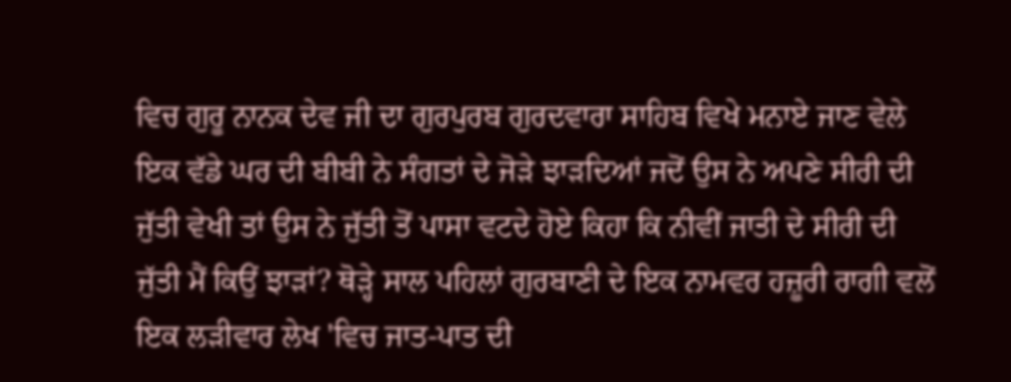ਵਿਚ ਗੁਰੂ ਨਾਨਕ ਦੇਵ ਜੀ ਦਾ ਗੁਰਪੁਰਬ ਗੁਰਦਵਾਰਾ ਸਾਹਿਬ ਵਿਖੇ ਮਨਾਏ ਜਾਣ ਵੇਲੇ ਇਕ ਵੱਡੇ ਘਰ ਦੀ ਬੀਬੀ ਨੇ ਸੰਗਤਾਂ ਦੇ ਜੋੜੇ ਝਾੜਦਿਆਂ ਜਦੋਂ ਉਸ ਨੇ ਅਪਣੇ ਸੀਰੀ ਦੀ ਜੁੱਤੀ ਵੇਖੀ ਤਾਂ ਉਸ ਨੇ ਜੁੱਤੀ ਤੋਂ ਪਾਸਾ ਵਟਦੇ ਹੋਏ ਕਿਹਾ ਕਿ ਨੀਵੀਂ ਜਾਤੀ ਦੇ ਸੀਰੀ ਦੀ ਜੁੱਤੀ ਮੈਂ ਕਿਉਂ ਝਾੜਾਂ? ਥੋੜ੍ਹੇ ਸਾਲ ਪਹਿਲਾਂ ਗੁਰਬਾਣੀ ਦੇ ਇਕ ਨਾਮਵਰ ਹਜ਼ੂਰੀ ਰਾਗੀ ਵਲੋਂ ਇਕ ਲੜੀਵਾਰ ਲੇਖ 'ਵਿਚ ਜਾਤ-ਪਾਤ ਦੀ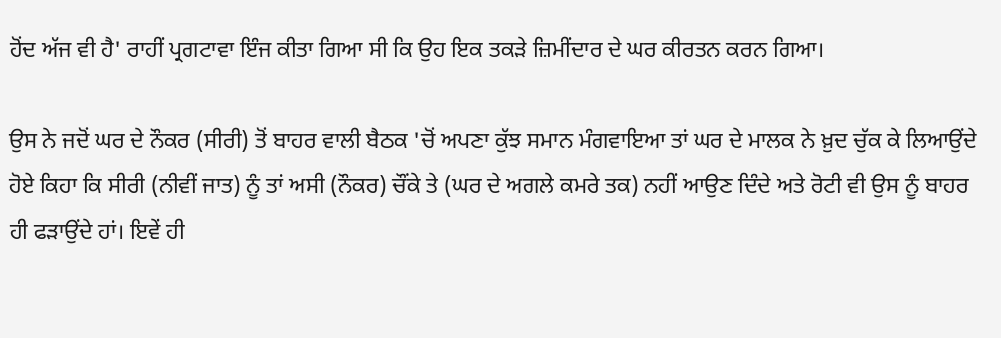ਹੋਂਦ ਅੱਜ ਵੀ ਹੈ' ਰਾਹੀਂ ਪ੍ਰਗਟਾਵਾ ਇੰਜ ਕੀਤਾ ਗਿਆ ਸੀ ਕਿ ਉਹ ਇਕ ਤਕੜੇ ਜ਼ਿਮੀਂਦਾਰ ਦੇ ਘਰ ਕੀਰਤਨ ਕਰਨ ਗਿਆ।

ਉਸ ਨੇ ਜਦੋਂ ਘਰ ਦੇ ਨੌਕਰ (ਸੀਰੀ) ਤੋਂ ਬਾਹਰ ਵਾਲੀ ਬੈਠਕ 'ਚੋਂ ਅਪਣਾ ਕੁੱਝ ਸਮਾਨ ਮੰਗਵਾਇਆ ਤਾਂ ਘਰ ਦੇ ਮਾਲਕ ਨੇ ਖ਼ੁਦ ਚੁੱਕ ਕੇ ਲਿਆਉਂਦੇ ਹੋਏ ਕਿਹਾ ਕਿ ਸੀਰੀ (ਨੀਵੀਂ ਜਾਤ) ਨੂੰ ਤਾਂ ਅਸੀ (ਨੌਕਰ) ਚੌਂਕੇ ਤੇ (ਘਰ ਦੇ ਅਗਲੇ ਕਮਰੇ ਤਕ) ਨਹੀਂ ਆਉਣ ਦਿੰਦੇ ਅਤੇ ਰੋਟੀ ਵੀ ਉਸ ਨੂੰ ਬਾਹਰ ਹੀ ਫੜਾਉਂਦੇ ਹਾਂ। ਇਵੇਂ ਹੀ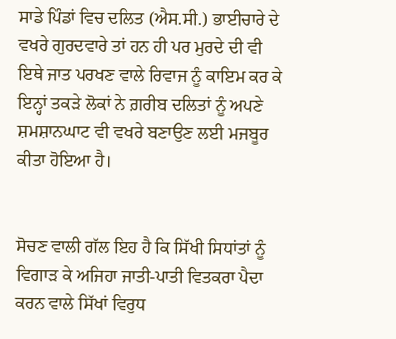ਸਾਡੇ ਪਿੰਡਾਂ ਵਿਚ ਦਲਿਤ (ਐਸ.ਸੀ.) ਭਾਈਚਾਰੇ ਦੇ ਵਖਰੇ ਗੁਰਦਵਾਰੇ ਤਾਂ ਹਨ ਹੀ ਪਰ ਮੁਰਦੇ ਦੀ ਵੀ ਇਥੇ ਜਾਤ ਪਰਖਣ ਵਾਲੇ ਰਿਵਾਜ ਨੂੰ ਕਾਇਮ ਕਰ ਕੇ ਇਨ੍ਹਾਂ ਤਕੜੇ ਲੋਕਾਂ ਨੇ ਗ਼ਰੀਬ ਦਲਿਤਾਂ ਨੂੰ ਅਪਣੇ ਸ਼ਮਸ਼ਾਨਘਾਟ ਵੀ ਵਖਰੇ ਬਣਾਉਣ ਲਈ ਮਜਬੂਰ ਕੀਤਾ ਹੋਇਆ ਹੈ।


ਸੋਚਣ ਵਾਲੀ ਗੱਲ ਇਹ ਹੈ ਕਿ ਸਿੱਖੀ ਸਿਧਾਂਤਾਂ ਨੂੰ ਵਿਗਾੜ ਕੇ ਅਜਿਹਾ ਜਾਤੀ-ਪਾਤੀ ਵਿਤਕਰਾ ਪੈਦਾ ਕਰਨ ਵਾਲੇ ਸਿੱਖਾਂ ਵਿਰੁਧ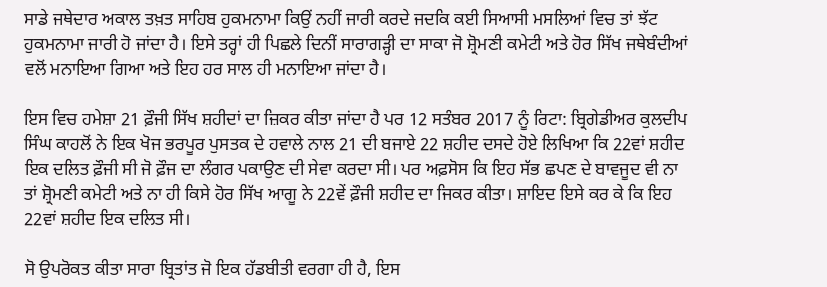ਸਾਡੇ ਜਥੇਦਾਰ ਅਕਾਲ ਤਖ਼ਤ ਸਾਹਿਬ ਹੁਕਮਨਾਮਾ ਕਿਉਂ ਨਹੀਂ ਜਾਰੀ ਕਰਦੇ ਜਦਕਿ ਕਈ ਸਿਆਸੀ ਮਸਲਿਆਂ ਵਿਚ ਤਾਂ ਝੱਟ ਹੁਕਮਨਾਮਾ ਜਾਰੀ ਹੋ ਜਾਂਦਾ ਹੈ। ਇਸੇ ਤਰ੍ਹਾਂ ਹੀ ਪਿਛਲੇ ਦਿਨੀਂ ਸਾਰਾਗੜ੍ਹੀ ਦਾ ਸਾਕਾ ਜੋ ਸ਼੍ਰੋਮਣੀ ਕਮੇਟੀ ਅਤੇ ਹੋਰ ਸਿੱਖ ਜਥੇਬੰਦੀਆਂ ਵਲੋਂ ਮਨਾਇਆ ਗਿਆ ਅਤੇ ਇਹ ਹਰ ਸਾਲ ਹੀ ਮਨਾਇਆ ਜਾਂਦਾ ਹੈ।

ਇਸ ਵਿਚ ਹਮੇਸ਼ਾ 21 ਫ਼ੌਜੀ ਸਿੱਖ ਸ਼ਹੀਦਾਂ ਦਾ ਜ਼ਿਕਰ ਕੀਤਾ ਜਾਂਦਾ ਹੈ ਪਰ 12 ਸਤੰਬਰ 2017 ਨੂੰ ਰਿਟਾ: ਬ੍ਰਿਗੇਡੀਅਰ ਕੁਲਦੀਪ ਸਿੰਘ ਕਾਹਲੋਂ ਨੇ ਇਕ ਖੋਜ ਭਰਪੂਰ ਪੁਸਤਕ ਦੇ ਹਵਾਲੇ ਨਾਲ 21 ਦੀ ਬਜਾਏ 22 ਸ਼ਹੀਦ ਦਸਦੇ ਹੋਏ ਲਿਖਿਆ ਕਿ 22ਵਾਂ ਸ਼ਹੀਦ ਇਕ ਦਲਿਤ ਫ਼ੌਜੀ ਸੀ ਜੋ ਫ਼ੌਜ ਦਾ ਲੰਗਰ ਪਕਾਉਣ ਦੀ ਸੇਵਾ ਕਰਦਾ ਸੀ। ਪਰ ਅਫ਼ਸੋਸ ਕਿ ਇਹ ਸੱਭ ਛਪਣ ਦੇ ਬਾਵਜੂਦ ਵੀ ਨਾ ਤਾਂ ਸ਼੍ਰੋਮਣੀ ਕਮੇਟੀ ਅਤੇ ਨਾ ਹੀ ਕਿਸੇ ਹੋਰ ਸਿੱਖ ਆਗੂ ਨੇ 22ਵੇਂ ਫ਼ੌਜੀ ਸ਼ਹੀਦ ਦਾ ਜਿਕਰ ਕੀਤਾ। ਸ਼ਾਇਦ ਇਸੇ ਕਰ ਕੇ ਕਿ ਇਹ 22ਵਾਂ ਸ਼ਹੀਦ ਇਕ ਦਲਿਤ ਸੀ।

ਸੋ ਉਪਰੋਕਤ ਕੀਤਾ ਸਾਰਾ ਬ੍ਰਿਤਾਂਤ ਜੋ ਇਕ ਹੱਡਬੀਤੀ ਵਰਗਾ ਹੀ ਹੈ, ਇਸ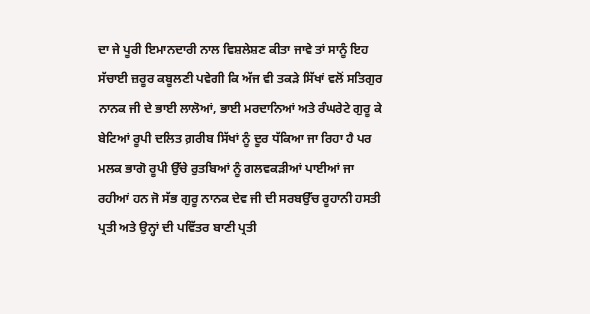ਦਾ ਜੇ ਪੂਰੀ ਇਮਾਨਦਾਰੀ ਨਾਲ ਵਿਸ਼ਲੇਸ਼ਣ ਕੀਤਾ ਜਾਵੇ ਤਾਂ ਸਾਨੂੰ ਇਹ ਸੱਚਾਈ ਜ਼ਰੂਰ ਕਬੂਲਣੀ ਪਵੇਗੀ ਕਿ ਅੱਜ ਵੀ ਤਕੜੇ ਸਿੱਖਾਂ ਵਲੋਂ ਸਤਿਗੁਰ ਨਾਨਕ ਜੀ ਦੇ ਭਾਈ ਲਾਲੋਆਂ, ਭਾਈ ਮਰਦਾਨਿਆਂ ਅਤੇ ਰੰਘਰੇਟੇ ਗੁਰੂ ਕੇ ਬੇਟਿਆਂ ਰੂਪੀ ਦਲਿਤ ਗ਼ਰੀਬ ਸਿੱਖਾਂ ਨੂੰ ਦੂਰ ਧੱਕਿਆ ਜਾ ਰਿਹਾ ਹੈ ਪਰ ਮਲਕ ਭਾਗੋ ਰੂਪੀ ਉੱਚੇ ਰੁਤਬਿਆਂ ਨੂੰ ਗਲਵਕੜੀਆਂ ਪਾਈਆਂ ਜਾ ਰਹੀਆਂ ਹਨ ਜੋ ਸੱਭ ਗੁਰੂ ਨਾਨਕ ਦੇਵ ਜੀ ਦੀ ਸਰਬਉੱਚ ਰੂਹਾਨੀ ਹਸਤੀ ਪ੍ਰਤੀ ਅਤੇ ਉਨ੍ਹਾਂ ਦੀ ਪਵਿੱਤਰ ਬਾਣੀ ਪ੍ਰਤੀ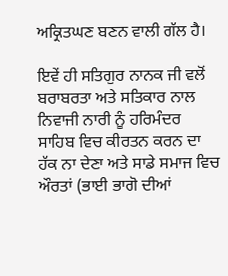ਅਕ੍ਰਿਤਘਣ ਬਣਨ ਵਾਲੀ ਗੱਲ ਹੈ।

ਇਵੇਂ ਹੀ ਸਤਿਗੁਰ ਨਾਨਕ ਜੀ ਵਲੋਂ ਬਰਾਬਰਤਾ ਅਤੇ ਸਤਿਕਾਰ ਨਾਲ ਨਿਵਾਜੀ ਨਾਰੀ ਨੂੰ ਹਰਿਮੰਦਰ ਸਾਹਿਬ ਵਿਚ ਕੀਰਤਨ ਕਰਨ ਦਾ ਹੱਕ ਨਾ ਦੇਣਾ ਅਤੇ ਸਾਡੇ ਸਮਾਜ ਵਿਚ ਔਰਤਾਂ (ਭਾਈ ਭਾਗੋ ਦੀਆਂ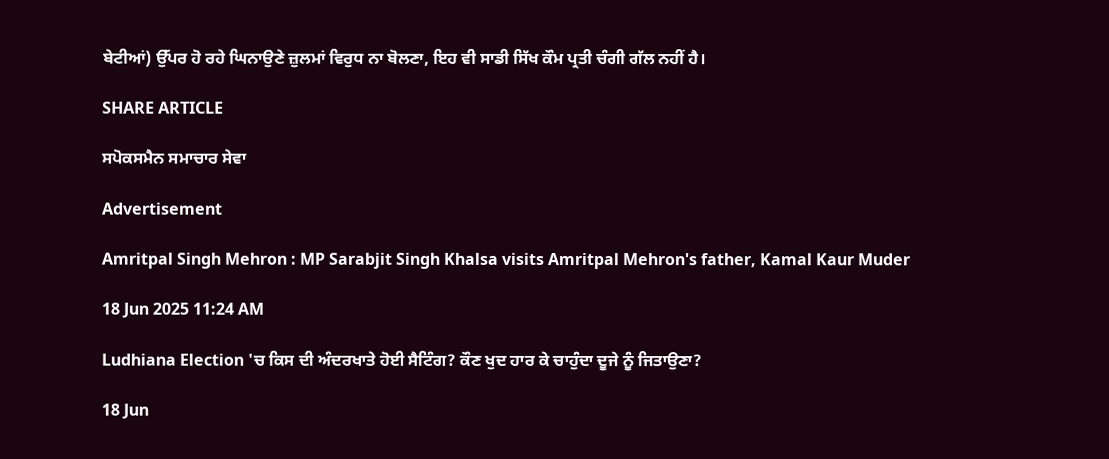ਬੇਟੀਆਂ) ਉੱਪਰ ਹੋ ਰਹੇ ਘਿਨਾਉਣੇ ਜ਼ੁਲਮਾਂ ਵਿਰੁਧ ਨਾ ਬੋਲਣਾ, ਇਹ ਵੀ ਸਾਡੀ ਸਿੱਖ ਕੌਮ ਪ੍ਰਤੀ ਚੰਗੀ ਗੱਲ ਨਹੀਂ ਹੈ।

SHARE ARTICLE

ਸਪੋਕਸਮੈਨ ਸਮਾਚਾਰ ਸੇਵਾ

Advertisement

Amritpal Singh Mehron : MP Sarabjit Singh Khalsa visits Amritpal Mehron's father, Kamal Kaur Muder

18 Jun 2025 11:24 AM

Ludhiana Election 'ਚ ਕਿਸ ਦੀ ਅੰਦਰਖਾਤੇ ਹੋਈ ਸੈਟਿੰਗ? ਕੌਣ ਖੁਦ ਹਾਰ ਕੇ ਚਾਹੁੰਦਾ ਦੂਜੇ ਨੂੰ ਜਿਤਾਉਣਾ?

18 Jun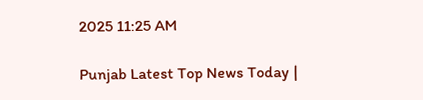2025 11:25 AM

Punjab Latest Top News Today |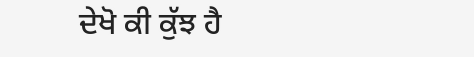ਦੇਖੋ ਕੀ ਕੁੱਝ ਹੈ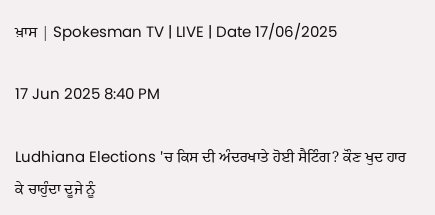ਖ਼ਾਸ | Spokesman TV | LIVE | Date 17/06/2025

17 Jun 2025 8:40 PM

Ludhiana Elections 'ਚ ਕਿਸ ਦੀ ਅੰਦਰਖਾਤੇ ਹੋਈ ਸੈਟਿੰਗ? ਕੌਣ ਖੁਦ ਹਾਰ ਕੇ ਚਾਹੁੰਦਾ ਦੂਜੇ ਨੂੰ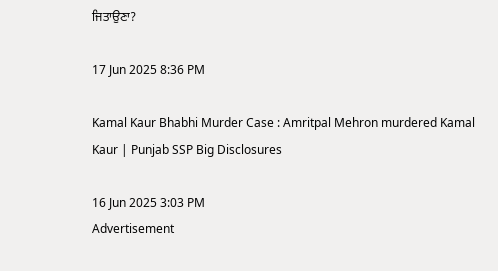ਜਿਤਾਉਣਾ?

17 Jun 2025 8:36 PM

Kamal Kaur Bhabhi Murder Case : Amritpal Mehron murdered Kamal Kaur | Punjab SSP Big Disclosures

16 Jun 2025 3:03 PM
Advertisement